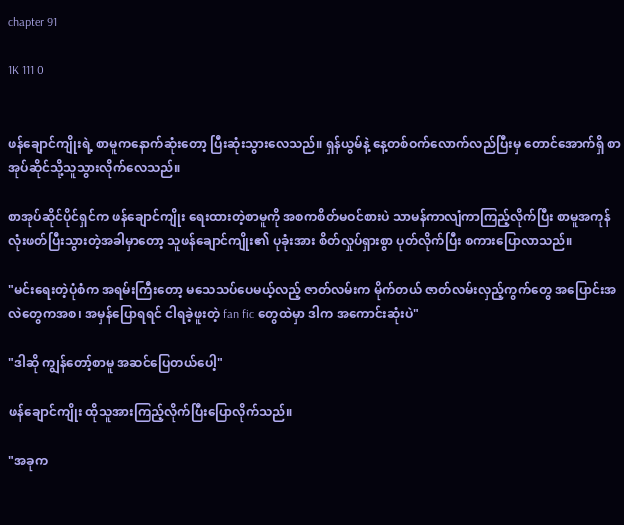chapter 91

1K 111 0


ဖန်ချောင်ကျိုးရဲ့ စာမူကနောက်ဆုံးတော့ ပြီးဆုံးသွားလေသည်။ ရှန်ယွမ်နဲ့ နေ့တစ်ဝက်လောက်လည်ပြီးမှ တောင်အောက်ရှိ စာအုပ်ဆိုင်သို့သူသွားလိုက်လေသည်။

စာအုပ်ဆိုင်ပိုင်ရှင်က ဖန်ချောင်ကျိုး ရေးထားတဲ့စာမူကို အစကစိတ်မဝင်စားပဲ သာမန်ကာလျံကာကြည့်လိုက်ပြီး စာမူအကုန်လုံးဖတ်ပြီးသွားတဲ့အခါမှာတော့ သူဖန်ချောင်ကျိုး၏ ပုခုံးအား စိတ်လှုပ်ရှားစွာ ပုတ်လိုက်ပြီး စကားပြောလာသည်။

"မင်းရေးတဲ့ပုံစံက အရမ်းကြီးတော့ မသေသပ်ပေမယ့်လည့် ဇာတ်လမ်းက မိုက်တယ် ဇာတ်လမ်းလှည့်ကွက်တွေ အပြောင်းအလဲတွေကအစ၊ အမှန်ပြောရရင် ငါရခဲ့ဖူးတဲ့ fan fic တွေထဲမှာ ဒါက အကောင်းဆုံးပဲ"

"ဒါဆို ကျွန်တော့်စာမူ အဆင်ပြေတယ်ပေါ့"

ဖန်ချောင်ကျိုး ထိုသူအားကြည့်လိုက်ပြီးပြောလိုက်သည်။

"အခုက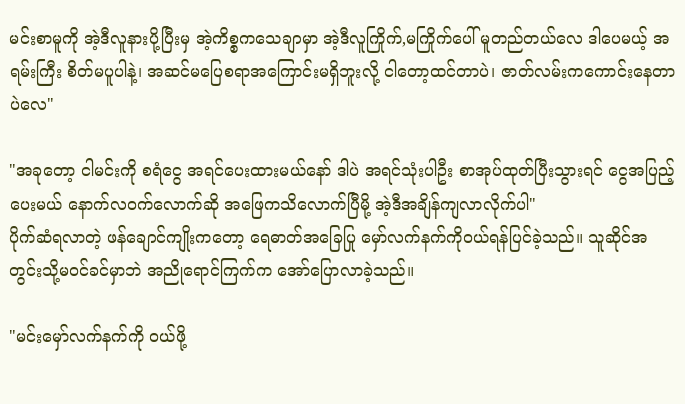မင်းစာမူကို အဲ့ဒီလူနားပို့ပြီးမှ အဲ့ကိစ္စကသေချာမှာ အဲ့ဒီလူကြိုက်,မကြိုက်ပေါ် မူတည်တယ်လေ ဒါပေမယ့် အရမ်းကြီး စိတ်မပူပါနဲ့၊ အဆင်မပြေစရာအကြောင်းမရှိဘူးလို့ ငါတော့ထင်တာပဲ၊ ဇာတ်လမ်း‌ကကောင်းနေတာပဲလေ"

"အခုတော့ ငါမင်းကို စရံငွေ အရင်ပေးထားမယ်နော် ဒါပဲ အရင်သုံးပါဦး စာအုပ်ထုတ်ပြီးသွားရင် ငွေအပြည့်ပေးမယ် နောက်လဝက်လောက်ဆို ‌အဖြေကသိလောက်ပြီမို့ အဲ့ဒီအချိန်ကျလာလိုက်ပါ"
ပိုက်ဆံရလာတဲ့ ဖန်ချောင်ကျိုးကတော့ ရေဓာတ်အခြေပြု မှော်လက်နက်ကိုဝယ်ရန်ပြင်ခဲ့သည်။ သူဆိုင်အတွင်းသို့မဝင်ခင်မှာဘဲ အညိုရောင်ကြက်က အော်ပြောလာခဲ့သည်။

"မင်းမှော်လက်နက်ကို ဝယ်ဖို့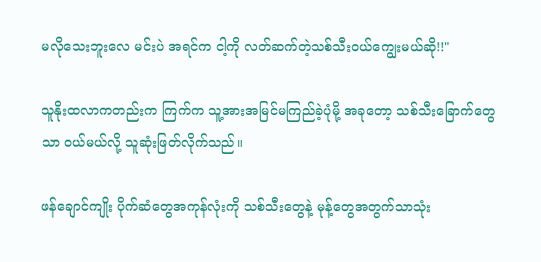မ‌လိုသေးဘူးလေ မင်းပဲ အရင်က ငါ့ကို လတ်ဆက်တဲ့သစ်‌သီးဝယ်ကျွေးမယ်ဆို!!"

သူနိုးထလာကတည်းက ကြက်က သူ့အားအမြင်မကြည်ခဲ့ပုံမို့ အခုတော့ သစ်သီးခြောက်တွေသာ ဝယ်မယ်လို့ သူဆုံးဖြတ်လိုက်သည်။

ဖန်ချောင်ကျိုး ပိုက်ဆံတွေအကုန်လုံးကို သစ်သီးတွေနဲ့ မုန့်တွေအတွက်သာသုံး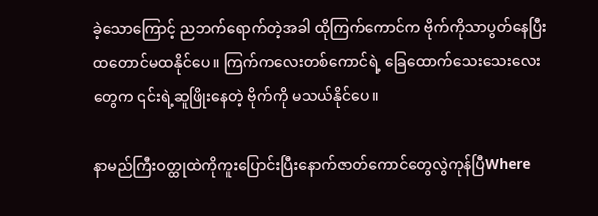ခဲ့သောကြောင့် ညဘက်ရောက်တဲ့အခါ ထိုကြက်ကောင်က ဗိုက်ကိုသာပွတ်နေပြီး ထတောင်မထနိုင်ပေ။ ကြက်ကလေးတစ်ကောင်ရဲ့ ခြေထောက်သေးသေးလေးတွေက ၎င်းရဲ့ဆူဖြိုးနေတဲ့ ဗိုက်ကို မသယ်နိုင်ပေ။

နာမည်ကြီးဝတ္ထုထဲကိုကူးပြောင်းပြီးနောက်ဇာတ်ကောင်တွေလွဲကုန်ပြီWhere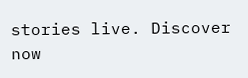stories live. Discover now